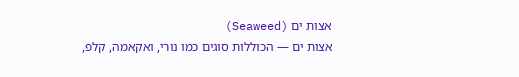אצות ים (Seaweed)
אצות ים — הכוללות סוגים כמו נורי, ואקאמה, קלפ,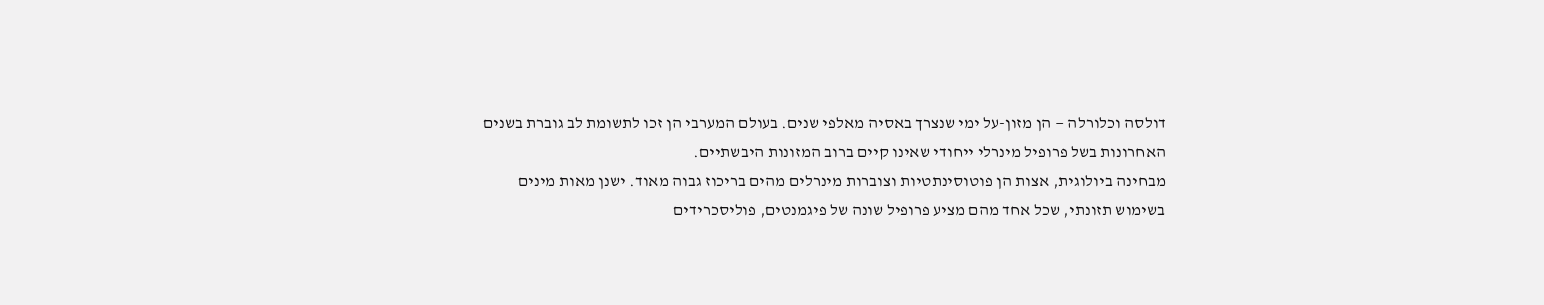דולסה וכלורלה — הן מזון-על ימי שנצרך באסיה מאלפי שנים. בעולם המערבי הן זכו לתשומת לב גוברת בשנים האחרונות בשל פרופיל מינרלי ייחודי שאינו קיים ברוב המזונות היבשתיים.
מבחינה ביולוגית, אצות הן פוטוסינתטיות וצוברות מינרלים מהים בריכוז גבוה מאוד. ישנן מאות מינים בשימוש תזונתי, שכל אחד מהם מציע פרופיל שונה של פיגמנטים, פוליסכרידים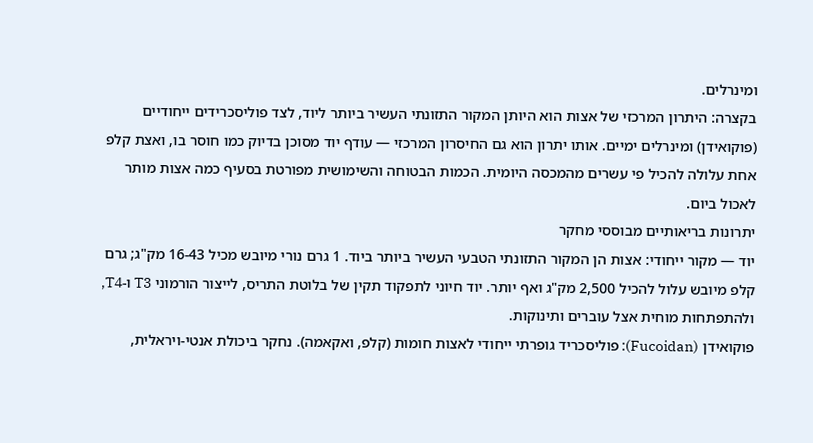ומינרלים.
בקצרה: היתרון המרכזי של אצות הוא היותן המקור התזונתי העשיר ביותר ליוד, לצד פוליסכרידים ייחודיים (פוקואידן) ומינרלים ימיים. אותו יתרון הוא גם החיסרון המרכזי — עודף יוד מסוכן בדיוק כמו חוסר בו, ואצת קלפ אחת עלולה להכיל פי עשרים מהמכסה היומית. הכמות הבטוחה והשימושית מפורטת בסעיף כמה אצות מותר לאכול ביום.
יתרונות בריאותיים מבוססי מחקר
יוד — מקור ייחודי: אצות הן המקור התזונתי הטבעי העשיר ביותר ביוד. 1 גרם נורי מיובש מכיל 16-43 מק"ג; גרם קלפ מיובש עלול להכיל 2,500 מק"ג ואף יותר. יוד חיוני לתפקוד תקין של בלוטת התריס, לייצור הורמוני T3 ו-T4, ולהתפתחות מוחית אצל עוברים ותינוקות.
פוקואידן (Fucoidan): פוליסכריד גופרתי ייחודי לאצות חומות (קלפ, ואקאמה). נחקר ביכולת אנטי-ויראלית,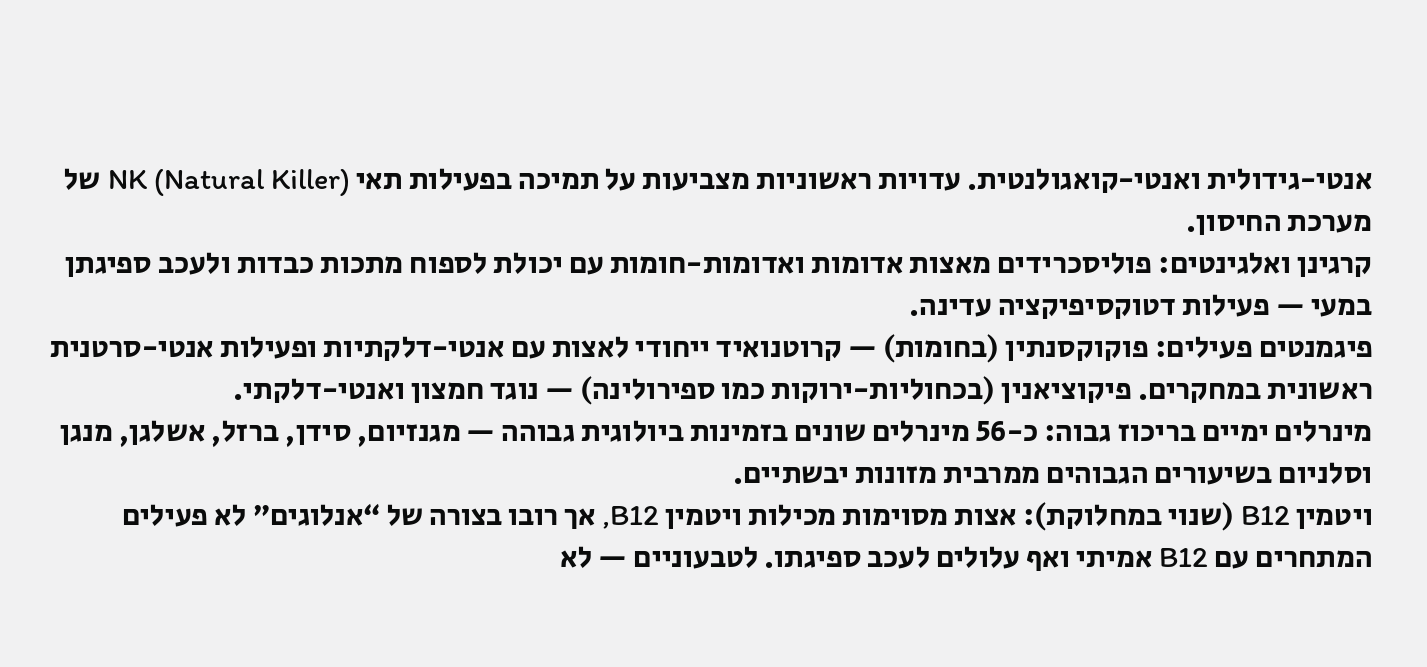אנטי-גידולית ואנטי-קואגולנטית. עדויות ראשוניות מצביעות על תמיכה בפעילות תאי NK (Natural Killer) של מערכת החיסון.
קרגינן ואלגינטים: פוליסכרידים מאצות אדומות ואדומות-חומות עם יכולת לספוח מתכות כבדות ולעכב ספיגתן במעי — פעילות דטוקסיפיקציה עדינה.
פיגמנטים פעילים: פוקוקסנתין (בחומות) — קרוטנואיד ייחודי לאצות עם אנטי-דלקתיות ופעילות אנטי-סרטנית ראשונית במחקרים. פיקוציאנין (בכחוליות-ירוקות כמו ספירולינה) — נוגד חמצון ואנטי-דלקתי.
מינרלים ימיים בריכוז גבוה: כ-56 מינרלים שונים בזמינות ביולוגית גבוהה — מגנזיום, סידן, ברזל, אשלגן, מנגן וסלניום בשיעורים הגבוהים ממרבית מזונות יבשתיים.
ויטמין B12 (שנוי במחלוקת): אצות מסוימות מכילות ויטמין B12, אך רובו בצורה של “אנלוגים” לא פעילים המתחרים עם B12 אמיתי ואף עלולים לעכב ספיגתו. לטבעוניים — לא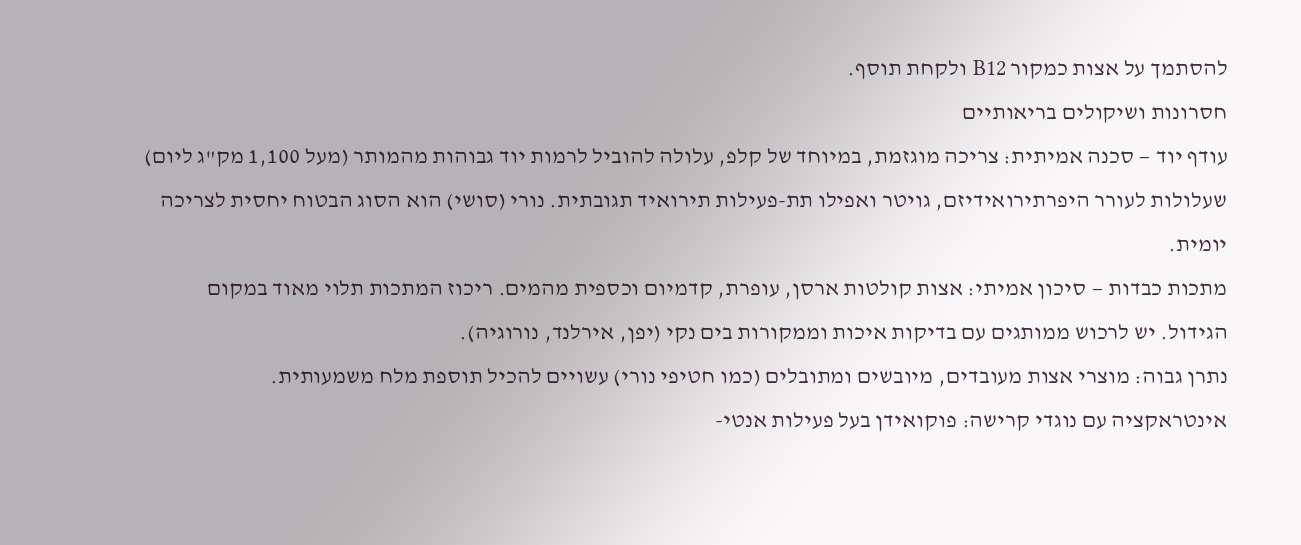להסתמך על אצות כמקור B12 ולקחת תוסף.
חסרונות ושיקולים בריאותיים
עודף יוד — סכנה אמיתית: צריכה מוגזמת, במיוחד של קלפ, עלולה להוביל לרמות יוד גבוהות מהמותר (מעל 1,100 מק"ג ליום) שעלולות לעורר היפרתירואידיזם, גויטר ואפילו תת-פעילות תירואיד תגובתית. נורי (סושי) הוא הסוג הבטוח יחסית לצריכה יומית.
מתכות כבדות — סיכון אמיתי: אצות קולטות ארסן, עופרת, קדמיום וכספית מהמים. ריכוז המתכות תלוי מאוד במקום הגידול. יש לרכוש ממותגים עם בדיקות איכות וממקורות בים נקי (יפן, אירלנד, נורוגיה).
נתרן גבוה: מוצרי אצות מעובדים, מיובשים ומתובלים (כמו חטיפי נורי) עשויים להכיל תוספת מלח משמעותית.
אינטראקציה עם נוגדי קרישה: פוקואידן בעל פעילות אנטי-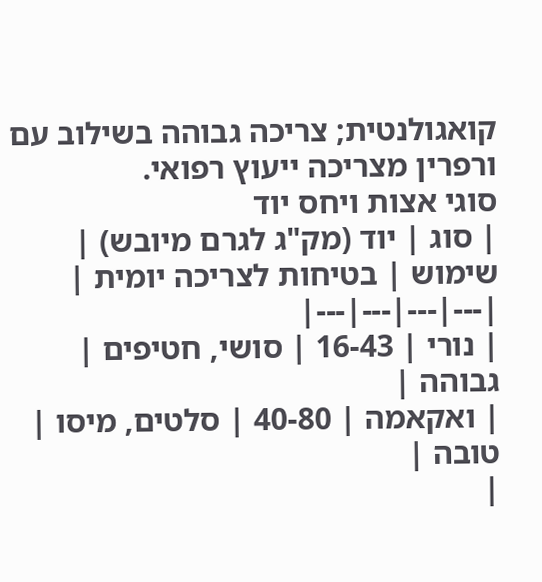קואגולנטית; צריכה גבוהה בשילוב עם ורפרין מצריכה ייעוץ רפואי.
סוגי אצות ויחס יוד
| סוג | יוד (מק"ג לגרם מיובש) | שימוש | בטיחות לצריכה יומית |
|---|---|---|---|
| נורי | 16-43 | סושי, חטיפים | גבוהה |
| ואקאמה | 40-80 | סלטים, מיסו | טובה |
|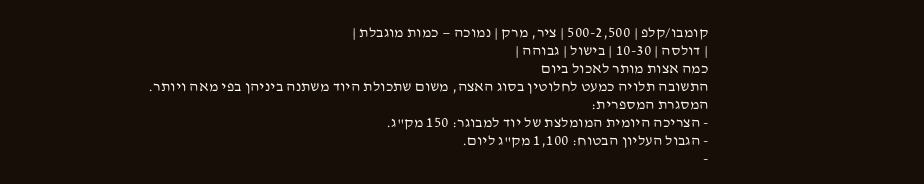קומבו/קלפ | 500-2,500 | ציר, מרק | נמוכה — כמות מוגבלת |
| דולסה | 10-30 | בישול | גבוהה |
כמה אצות מותר לאכול ביום
התשובה תלויה כמעט לחלוטין בסוג האצה, משום שתכולת היוד משתנה ביניהן בפי מאה ויותר.
המסגרת המספרית:
- הצריכה היומית המומלצת של יוד למבוגר: 150 מק"ג.
- הגבול העליון הבטוח: 1,100 מק"ג ליום.
-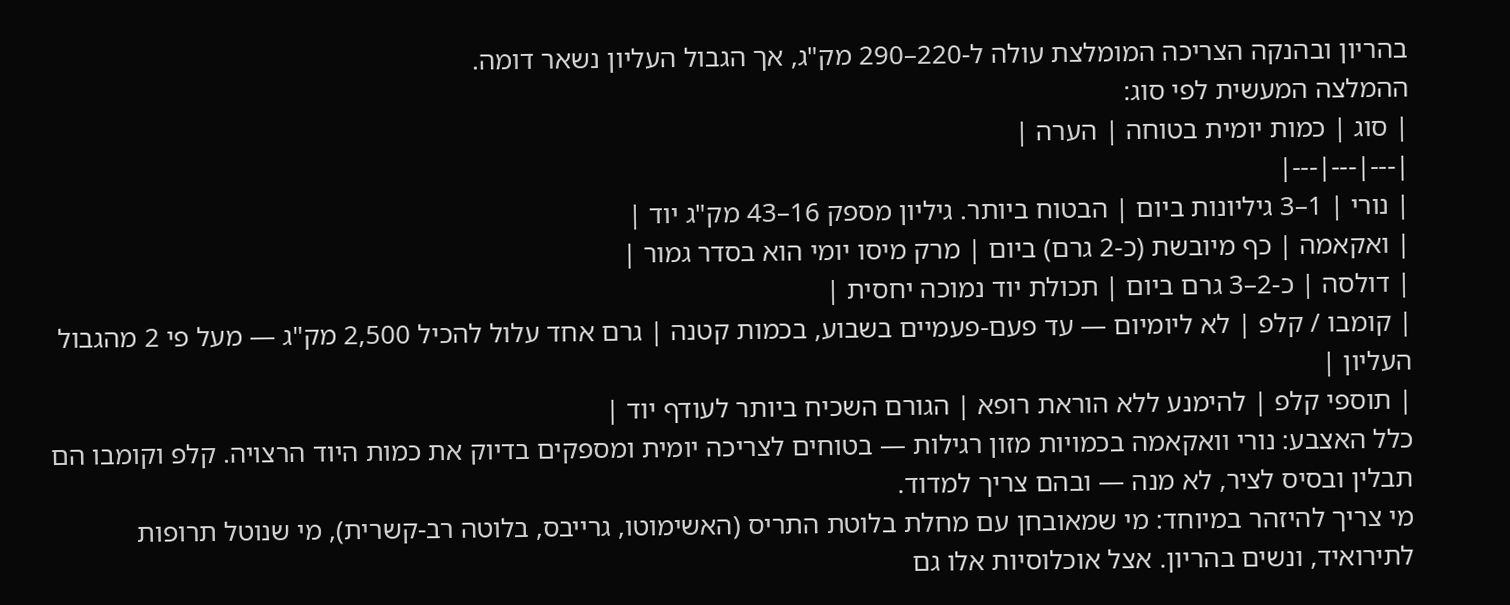בהריון ובהנקה הצריכה המומלצת עולה ל-220–290 מק"ג, אך הגבול העליון נשאר דומה.
ההמלצה המעשית לפי סוג:
| סוג | כמות יומית בטוחה | הערה |
|---|---|---|
| נורי | 1–3 גיליונות ביום | הבטוח ביותר. גיליון מספק 16–43 מק"ג יוד |
| ואקאמה | כף מיובשת (כ-2 גרם) ביום | מרק מיסו יומי הוא בסדר גמור |
| דולסה | כ-2–3 גרם ביום | תכולת יוד נמוכה יחסית |
| קומבו / קלפ | לא ליומיום — עד פעם-פעמיים בשבוע, בכמות קטנה | גרם אחד עלול להכיל 2,500 מק"ג — מעל פי 2 מהגבול העליון |
| תוספי קלפ | להימנע ללא הוראת רופא | הגורם השכיח ביותר לעודף יוד |
כלל האצבע: נורי וואקאמה בכמויות מזון רגילות — בטוחים לצריכה יומית ומספקים בדיוק את כמות היוד הרצויה. קלפ וקומבו הם תבלין ובסיס לציר, לא מנה — ובהם צריך למדוד.
מי צריך להיזהר במיוחד: מי שמאובחן עם מחלת בלוטת התריס (האשימוטו, גרייבס, בלוטה רב-קשרית), מי שנוטל תרופות לתירואיד, ונשים בהריון. אצל אוכלוסיות אלו גם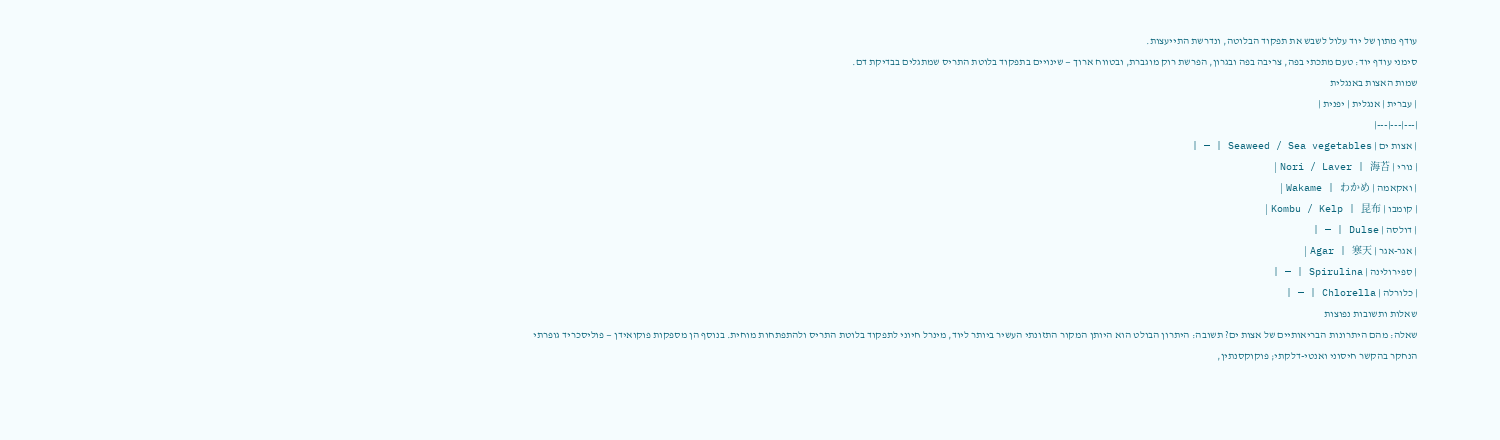עודף מתון של יוד עלול לשבש את תפקוד הבלוטה, ונדרשת התייעצות.
סימני עודף יוד: טעם מתכתי בפה, צריבה בפה ובגרון, הפרשת רוק מוגברת, ובטווח ארוך — שינויים בתפקוד בלוטת התריס שמתגלים בבדיקת דם.
שמות האצות באנגלית
| עברית | אנגלית | יפנית |
|---|---|---|
| אצות ים | Seaweed / Sea vegetables | — |
| נורי | Nori / Laver | 海苔 |
| ואקאמה | Wakame | わかめ |
| קומבו | Kombu / Kelp | 昆布 |
| דולסה | Dulse | — |
| אגר-אגר | Agar | 寒天 |
| ספירולינה | Spirulina | — |
| כלורלה | Chlorella | — |
שאלות ותשובות נפוצות
שאלה: מהם היתרונות הבריאותיים של אצות ים? תשובה: היתרון הבולט הוא היותן המקור התזונתי העשיר ביותר ליוד, מינרל חיוני לתפקוד בלוטת התריס ולהתפתחות מוחית. בנוסף הן מספקות פוקואידן — פוליסכריד גופרתי הנחקר בהקשר חיסוני ואנטי-דלקתי; פוקוקסנתין,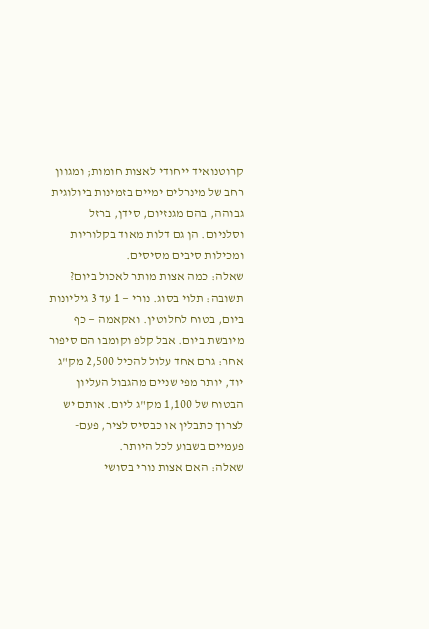קרוטנואיד ייחודי לאצות חומות; ומגוון רחב של מינרלים ימיים בזמינות ביולוגית גבוהה, בהם מגנזיום, סידן, ברזל וסלניום. הן גם דלות מאוד בקלוריות ומכילות סיבים מסיסים.
שאלה: כמה אצות מותר לאכול ביום? תשובה: תלוי בסוג. נורי — 1 עד 3 גיליונות ביום, בטוח לחלוטין. ואקאמה — כף מיובשת ביום. אבל קלפ וקומבו הם סיפור אחר: גרם אחד עלול להכיל 2,500 מק"ג יוד, יותר מפי שניים מהגבול העליון הבטוח של 1,100 מק"ג ליום. אותם יש לצרוך כתבלין או כבסיס לציר, פעם-פעמיים בשבוע לכל היותר.
שאלה: האם אצות נורי בסושי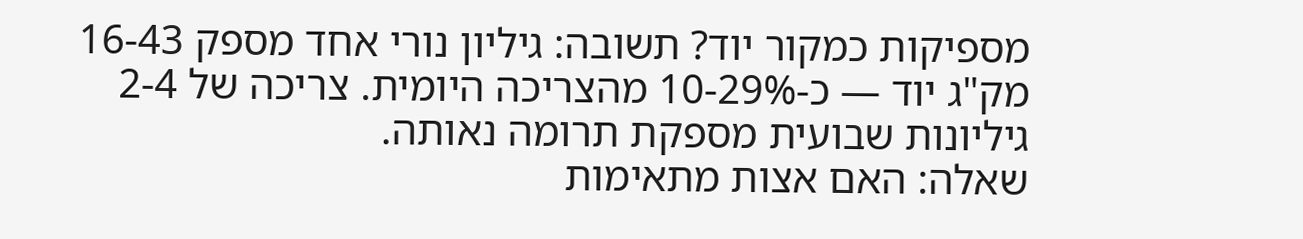מספיקות כמקור יוד? תשובה: גיליון נורי אחד מספק 16-43 מק"ג יוד — כ-10-29% מהצריכה היומית. צריכה של 2-4 גיליונות שבועית מספקת תרומה נאותה.
שאלה: האם אצות מתאימות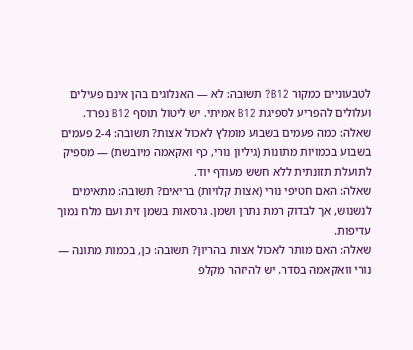לטבעוניים כמקור B12? תשובה: לא — האנלוגים בהן אינם פעילים ועלולים להפריע לספיגת B12 אמיתי. יש ליטול תוסף B12 נפרד.
שאלה: כמה פעמים בשבוע מומלץ לאכול אצות? תשובה: 2-4 פעמים בשבוע בכמויות מתונות (גיליון נורי, כף ואקאמה מיובשת) — מספיק לתועלת תזונתית ללא חשש מעודף יוד.
שאלה: האם חטיפי נורי (אצות קלויות) בריאים? תשובה: מתאימים לנשנוש, אך לבדוק רמת נתרן ושמן. גרסאות בשמן זית ועם מלח נמוך עדיפות.
שאלה: האם מותר לאכול אצות בהריון? תשובה: כן, בכמות מתונה — נורי וואקאמה בסדר. יש להיזהר מקלפ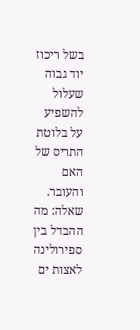בשל ריכוז יוד גבוה שעלול להשפיע על בלוטת התריס של האם והעובר.
שאלה: מה ההבדל בין ספירולינה לאצות ים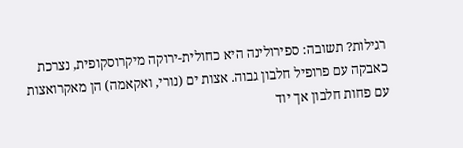רגילות? תשובה: ספירולינה היא כחולית-ירוקה מיקרוסקופית, נצרכת כאבקה עם פרופיל חלבון גבוה. אצות ים (נורי, ואקאמה) הן מאקרואצות עם פחות חלבון אך יוד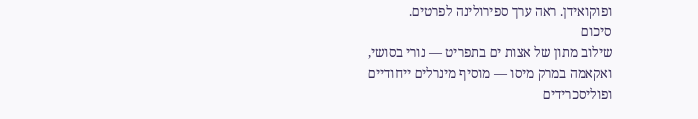ופוקואידן. ראה ערך ספירולינה לפרטים.
סיכום
שילוב מתון של אצות ים בתפריט — נורי בסושי, ואקאמה במרק מיסו — מוסיף מינרלים ייחודיים ופוליסכרידים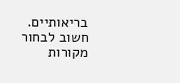בריאותיים. חשוב לבחור מקורות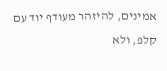אמינים, להיזהר מעודף יוד עם קלפ, ולא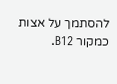להסתמך על אצות כמקור B12.